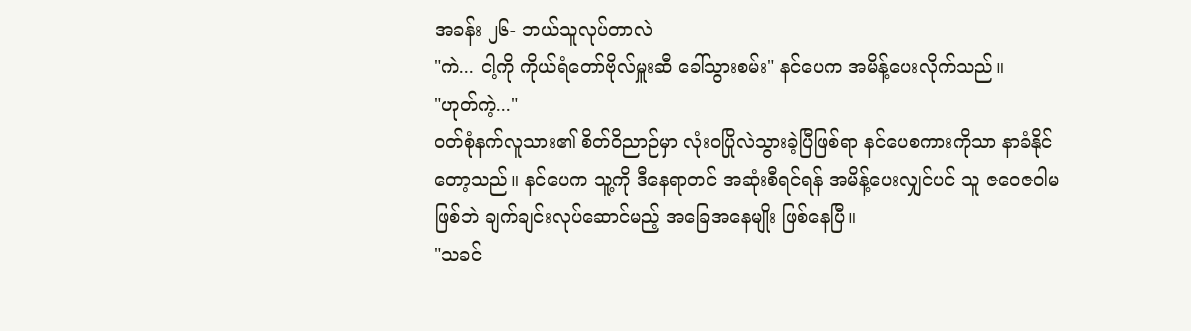အခန်း ၂၆- ဘယ်သူလုပ်တာလဲ
"ကဲ... ငါ့ကို ကိုယ်ရံတော်ဗိုလ်မှူးဆီ ခေါ်သွားစမ်း" နင်ပေက အမိန့်ပေးလိုက်သည်။
"ဟုတ်ကဲ့..."
ဝတ်စုံနက်လူသား၏ စိတ်ဝိညာဉ်မှာ လုံးဝပြိုလဲသွားခဲ့ပြီဖြစ်ရာ နင်ပေစကားကိုသာ နာခံနိုင်တော့သည်။ နင်ပေက သူ့ကို ဒီနေရာတင် အဆုံးစီရင်ရန် အမိန့်ပေးလျှင်ပင် သူ ဇဝေဇဝါမဖြစ်ဘဲ ချက်ချင်းလုပ်ဆောင်မည့် အခြေအနေမျိုး ဖြစ်နေပြီ။
"သခင်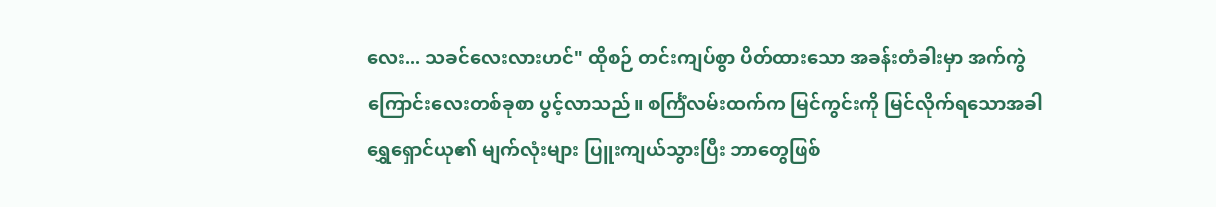လေး... သခင်လေးလားဟင်" ထိုစဉ် တင်းကျပ်စွာ ပိတ်ထားသော အခန်းတံခါးမှာ အက်ကွဲကြောင်းလေးတစ်ခုစာ ပွင့်လာသည်။ စင်္ကြံလမ်းထက်က မြင်ကွင်းကို မြင်လိုက်ရသောအခါ ရွှေရှောင်ယု၏ မျက်လုံးများ ပြူးကျယ်သွားပြီး ဘာတွေဖြစ်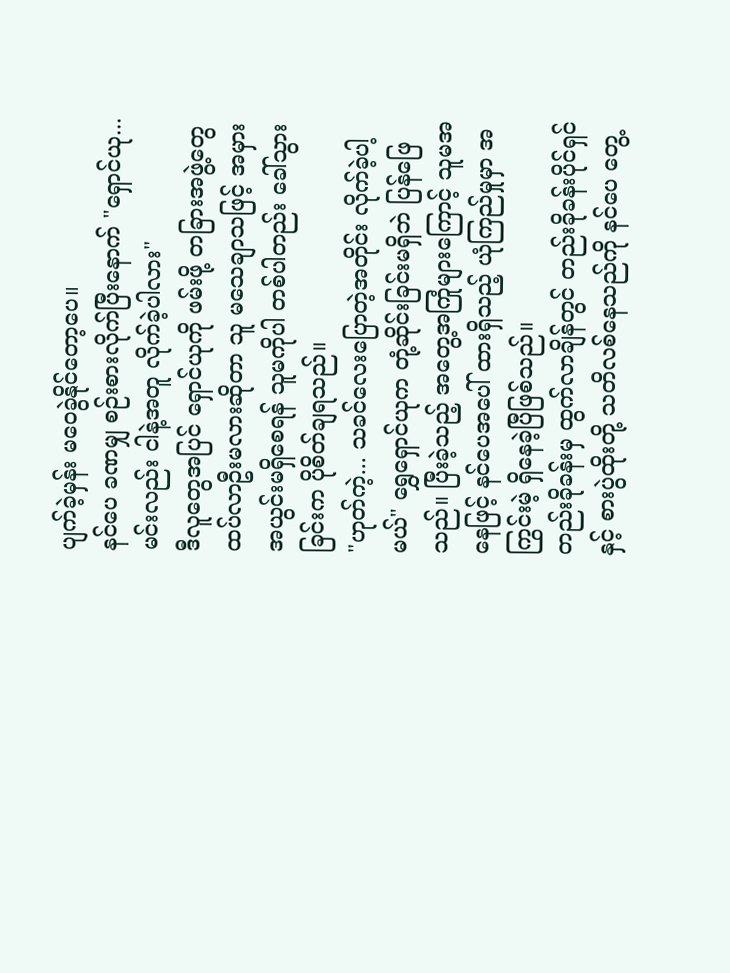ပျက်ခဲ့မှန်း မဝေခွဲနိုင်တော့ပေ။
နင်ပေ ခဏမျှ စဉ်းစားလိုက်ပြီးနောက် "ရှောင်ယု... မင်းလည်း ငါနဲ့အတူ လိုက်ခဲ့ပါလား"
ဒီလူတွေအပြင် ရှောင်ယုကို ဖမ်းဖို့ တခြားအဖွဲ့တွေ ထပ်လာဦးမလားဆိုတာ သူ မသေချာသဖြင့် အမှားအယွင်းမရှိစေရန် သူမကိုပါ တစ်ပါတည်း ခေါ်သွားခြင်းက ပိုစိတ်ချရသည်။
"ဟုတ်ကဲ့... သခင်လေးပြောတဲ့အတိုင်း လိုက်ခဲ့ပါ့မယ်" ရွှေရှောင်ယုက တုံ့ဆိုင်းခြင်းမရှိဘဲ ပြန်ဖြေသည်။ ပြီးခဲ့သည့် အတွေ့အကြုံများကြောင့် သူမအနေဖြင့် နင်ပေအပေါ် ထားရှိသည့် ယုံကြည်မှုမှာ အကြွင်းမဲ့ ရှိနေခဲ့ပြီဖြစ်သည်။
တည်းခိုခန်းမှ ထွက်လာချိန်တွင် တည်းခိုခန်းပိုင်ရှင်နှင့် စားပွဲထိုးတို့ သတိလစ်နေသည်ကို နင်ပေ တွေ့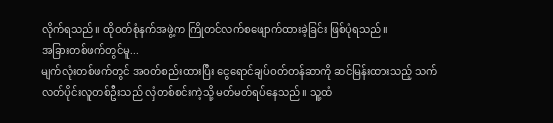လိုက်ရသည်။ ထိုဝတ်စုံနက်အဖွဲ့က ကြိုတင်လက်စဖျောက်ထားခဲ့ခြင်း ဖြစ်ပုံရသည်။
အခြားတစ်ဖက်တွင်မူ...
မျက်လုံးတစ်ဖက်တွင် အဝတ်စည်းထားပြီး ငွေရောင်ချပ်ဝတ်တန်ဆာကို ဆင်မြန်းထားသည့် သက်လတ်ပိုင်းလူတစ်ဦးသည် လှံတစ်စင်းကဲ့သို့ မတ်မတ်ရပ်နေသည်။ သူ့ထံ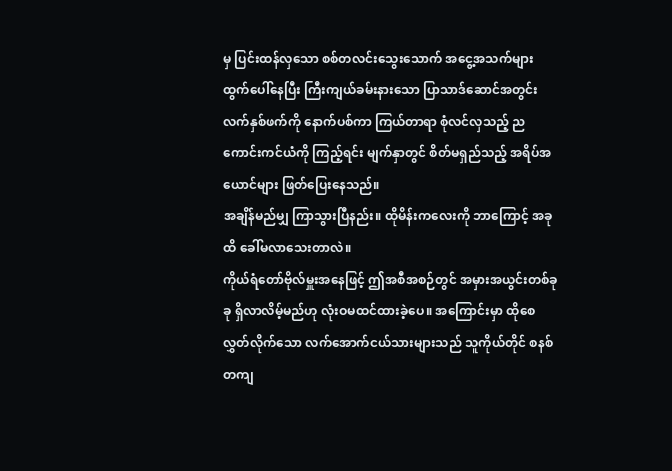မှ ပြင်းထန်လှသော စစ်တလင်းသွေးသောက် အငွေ့အသက်များ ထွက်ပေါ်နေပြီး ကြီးကျယ်ခမ်းနားသော ပြာသာဒ်ဆောင်အတွင်း လက်နှစ်ဖက်ကို နောက်ပစ်ကာ ကြယ်တာရာ စုံလင်လှသည့် ညကောင်းကင်ယံကို ကြည့်ရင်း မျက်နှာတွင် စိတ်မရှည်သည့် အရိပ်အယောင်များ ဖြတ်ပြေးနေသည်။
အချိန်မည်မျှ ကြာသွားပြီနည်း။ ထိုမိန်းကလေးကို ဘာကြောင့် အခုထိ ခေါ်မလာသေးတာလဲ။
ကိုယ်ရံတော်ဗိုလ်မှူးအနေဖြင့် ဤအစီအစဉ်တွင် အမှားအယွင်းတစ်ခုခု ရှိလာလိမ့်မည်ဟု လုံးဝမထင်ထားခဲ့ပေ။ အကြောင်းမှာ ထိုစေလွှတ်လိုက်သော လက်အောက်ငယ်သားများသည် သူကိုယ်တိုင် စနစ်တကျ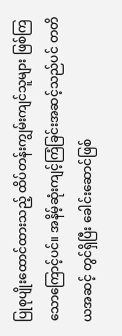ပြုစုပျိုးထောင်ထားသည့် ထိပ်တန်းကျွမ်းကျင်သူများ ဖြစ်ကြသောကြောင့်ပင်။ အနိမ့်ဆုံးကျင့်ကြံခြင်းအဆင့်သည်ပင် တတိယအဆင့် တွင်ရှိပြီး ခေါင်းဆောင်ဖြစ်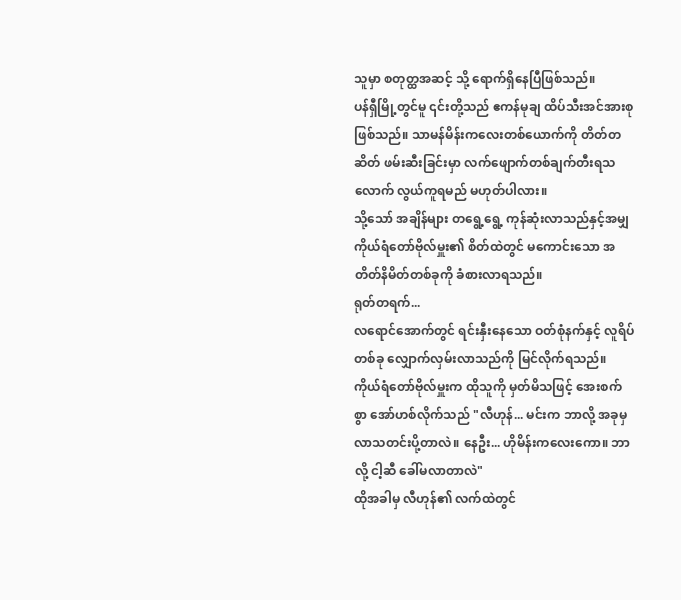သူမှာ စတုတ္ထအဆင့် သို့ ရောက်ရှိနေပြီဖြစ်သည်။
ပန်ရှီမြို့တွင်မူ ၎င်းတို့သည် ဧကန်မုချ ထိပ်သီးအင်အားစု ဖြစ်သည်။ သာမန်မိန်းကလေးတစ်ယောက်ကို တိတ်တဆိတ် ဖမ်းဆီးခြင်းမှာ လက်ဖျောက်တစ်ချက်တီးရသလောက် လွယ်ကူရမည် မဟုတ်ပါလား။
သို့သော် အချိန်များ တရွေ့ရွေ့ ကုန်ဆုံးလာသည်နှင့်အမျှ ကိုယ်ရံတော်ဗိုလ်မှူး၏ စိတ်ထဲတွင် မကောင်းသော အတိတ်နိမိတ်တစ်ခုကို ခံစားလာရသည်။
ရုတ်တရက်...
လရောင်အောက်တွင် ရင်းနှီးနေသော ဝတ်စုံနက်နှင့် လူရိပ်တစ်ခု လျှောက်လှမ်းလာသည်ကို မြင်လိုက်ရသည်။
ကိုယ်ရံတော်ဗိုလ်မှူးက ထိုသူကို မှတ်မိသဖြင့် အေးစက်စွာ အော်ဟစ်လိုက်သည် "လီဟုန်... မင်းက ဘာလို့ အခုမှ လာသတင်းပို့တာလဲ။ နေဦး... ဟိုမိန်းကလေးကော။ ဘာလို့ ငါ့ဆီ ခေါ်မလာတာလဲ"
ထိုအခါမှ လီဟုန်၏ လက်ထဲတွင်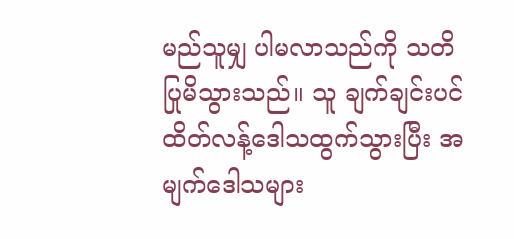မည်သူမျှ ပါမလာသည်ကို သတိပြုမိသွားသည်။ သူ ချက်ချင်းပင် ထိတ်လန့်ဒေါသထွက်သွားပြီး အမျက်ဒေါသများ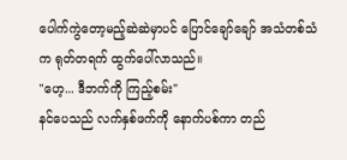ပေါက်ကွဲတော့မည့်ဆဲဆဲမှာပင် ပြောင်ချော်ချော် အသံတစ်သံက ရုတ်တရက် ထွက်ပေါ်လာသည်။
"ဟေ့... ဒီဘက်ကို ကြည့်စမ်း"
နင်ပေသည် လက်နှစ်ဖက်ကို နောက်ပစ်ကာ တည်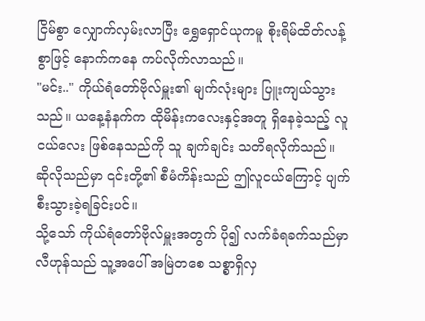ငြိမ်စွာ လျှောက်လှမ်းလာပြီး ရွှေရှောင်ယုကမူ စိုးရိမ်ထိတ်လန့်စွာဖြင့် နောက်ကနေ ကပ်လိုက်လာသည်။
"မင်း.." ကိုယ်ရံတော်ဗိုလ်မှူး၏ မျက်လုံးများ ပြူးကျယ်သွားသည်။ ယနေ့နံနက်က ထိုမိန်းကလေးနှင့်အတူ ရှိနေခဲ့သည့် လူငယ်လေး ဖြစ်နေသည်ကို သူ ချက်ချင်း သတိရလိုက်သည်။
ဆိုလိုသည်မှာ ၎င်းတို့၏ စီမံကိန်းသည် ဤလူငယ်ကြောင့် ပျက်စီးသွားခဲ့ရခြင်းပင်။
သို့သော် ကိုယ်ရံတော်ဗိုလ်မှူးအတွက် ပို၍ လက်ခံရခက်သည်မှာ လီဟုန်သည် သူ့အပေါ် အမြဲတစေ သစ္စာရှိလှ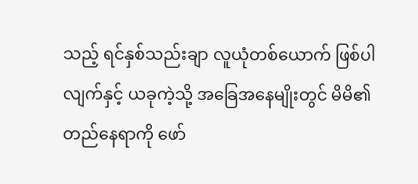သည့် ရင်နှစ်သည်းချာ လူယုံတစ်ယောက် ဖြစ်ပါလျက်နှင့် ယခုကဲ့သို့ အခြေအနေမျိုးတွင် မိမိ၏ တည်နေရာကို ဖော်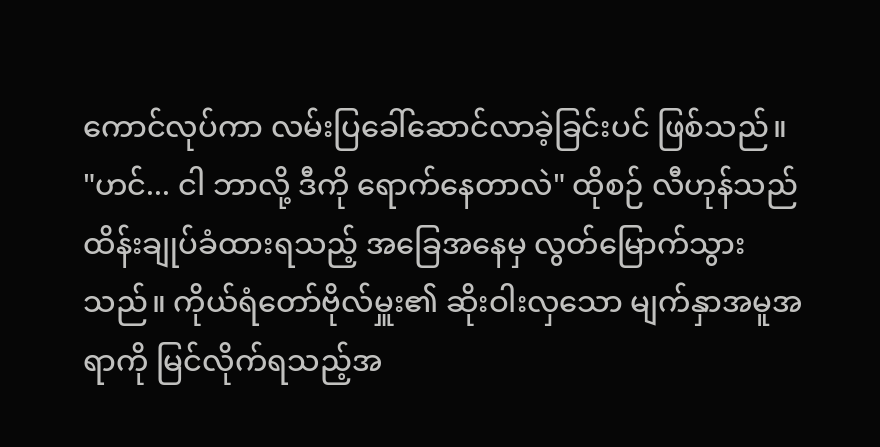ကောင်လုပ်ကာ လမ်းပြခေါ်ဆောင်လာခဲ့ခြင်းပင် ဖြစ်သည်။
"ဟင်... ငါ ဘာလို့ ဒီကို ရောက်နေတာလဲ" ထိုစဉ် လီဟုန်သည် ထိန်းချုပ်ခံထားရသည့် အခြေအနေမှ လွတ်မြောက်သွားသည်။ ကိုယ်ရံတော်ဗိုလ်မှူး၏ ဆိုးဝါးလှသော မျက်နှာအမူအရာကို မြင်လိုက်ရသည့်အ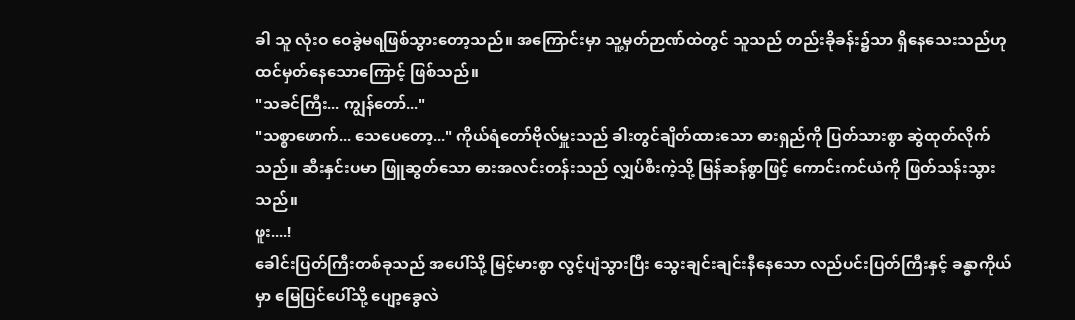ခါ သူ လုံးဝ ဝေခွဲမရဖြစ်သွားတော့သည်။ အကြောင်းမှာ သူ့မှတ်ဉာဏ်ထဲတွင် သူသည် တည်းခိုခန်း၌သာ ရှိနေသေးသည်ဟု ထင်မှတ်နေသောကြောင့် ဖြစ်သည်။
"သခင်ကြီး... ကျွန်တော်..."
"သစ္စာဖောက်... သေပေတော့..." ကိုယ်ရံတော်ဗိုလ်မှူးသည် ခါးတွင်ချိတ်ထားသော ဓားရှည်ကို ပြတ်သားစွာ ဆွဲထုတ်လိုက်သည်။ ဆီးနှင်းပမာ ဖြူဆွတ်သော ဓားအလင်းတန်းသည် လျှပ်စီးကဲ့သို့ မြန်ဆန်စွာဖြင့် ကောင်းကင်ယံကို ဖြတ်သန်းသွားသည်။
ဖူး....!
ခေါင်းပြတ်ကြီးတစ်ခုသည် အပေါ်သို့ မြင့်မားစွာ လွင့်ပျံသွားပြီး သွေးချင်းချင်းနီနေသော လည်ပင်းပြတ်ကြီးနှင့် ခန္ဓာကိုယ်မှာ မြေပြင်ပေါ်သို့ ပျော့ခွေလဲ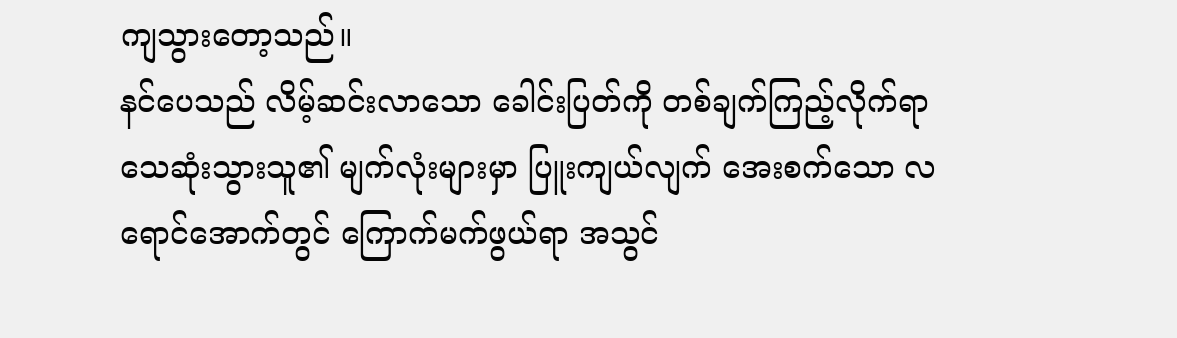ကျသွားတော့သည်။
နင်ပေသည် လိမ့်ဆင်းလာသော ခေါင်းပြတ်ကို တစ်ချက်ကြည့်လိုက်ရာ သေဆုံးသွားသူ၏ မျက်လုံးများမှာ ပြူးကျယ်လျက် အေးစက်သော လရောင်အောက်တွင် ကြောက်မက်ဖွယ်ရာ အသွင်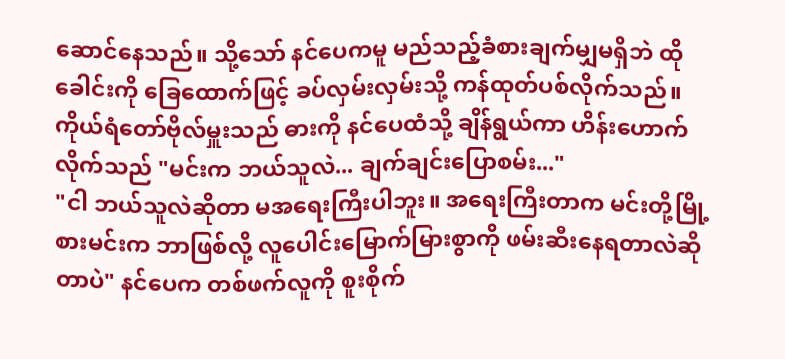ဆောင်နေသည်။ သို့သော် နင်ပေကမူ မည်သည့်ခံစားချက်မျှမရှိဘဲ ထိုခေါင်းကို ခြေထောက်ဖြင့် ခပ်လှမ်းလှမ်းသို့ ကန်ထုတ်ပစ်လိုက်သည်။
ကိုယ်ရံတော်ဗိုလ်မှူးသည် ဓားကို နင်ပေထံသို့ ချိန်ရွယ်ကာ ဟိန်းဟောက်လိုက်သည် "မင်းက ဘယ်သူလဲ... ချက်ချင်းပြောစမ်း..."
"ငါ ဘယ်သူလဲဆိုတာ မအရေးကြီးပါဘူး။ အရေးကြီးတာက မင်းတို့မြို့စားမင်းက ဘာဖြစ်လို့ လူပေါင်းမြောက်မြားစွာကို ဖမ်းဆီးနေရတာလဲဆိုတာပဲ" နင်ပေက တစ်ဖက်လူကို စူးစိုက်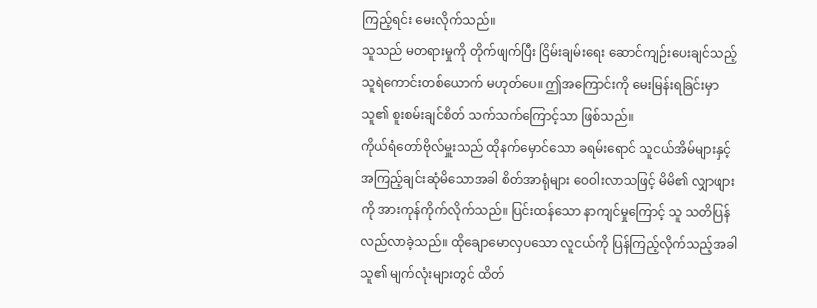ကြည့်ရင်း မေးလိုက်သည်။
သူသည် မတရားမှုကို တိုက်ဖျက်ပြီး ငြိမ်းချမ်းရေး ဆောင်ကျဉ်းပေးချင်သည့် သူရဲကောင်းတစ်ယောက် မဟုတ်ပေ။ ဤအကြောင်းကို မေးမြန်းရခြင်းမှာ သူ၏ စူးစမ်းချင်စိတ် သက်သက်ကြောင့်သာ ဖြစ်သည်။
ကိုယ်ရံတော်ဗိုလ်မှူးသည် ထိုနက်မှောင်သော ခရမ်းရောင် သူငယ်အိမ်များနှင့် အကြည့်ချင်းဆုံမိသောအခါ စိတ်အာရုံများ ဝေဝါးလာသဖြင့် မိမိ၏ လျှာဖျားကို အားကုန်ကိုက်လိုက်သည်။ ပြင်းထန်သော နာကျင်မှုကြောင့် သူ သတိပြန်လည်လာခဲ့သည်။ ထိုချောမောလှပသော လူငယ်ကို ပြန်ကြည့်လိုက်သည့်အခါ သူ၏ မျက်လုံးများတွင် ထိတ်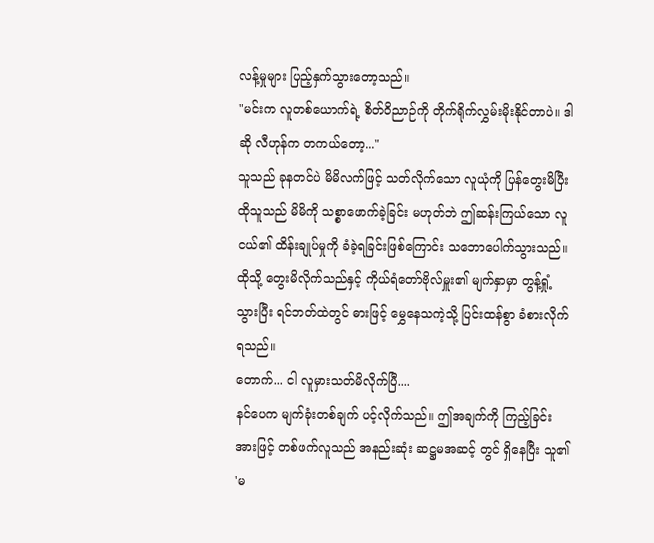လန့်မှုများ ပြည့်နှက်သွားတော့သည်။
"မင်းက လူတစ်ယောက်ရဲ့ စိတ်ဝိညာဉ်ကို တိုက်ရိုက်လွှမ်းမိုးနိုင်တာပဲ။ ဒါဆို လီဟုန်က တကယ်တော့..."
သူသည် ခုနတင်ပဲ မိမိလက်ဖြင့် သတ်လိုက်သော လူယုံကို ပြန်တွေးမိပြီး ထိုသူသည် မိမိကို သစ္စာဖောက်ခဲ့ခြင်း မဟုတ်ဘဲ ဤဆန်းကြယ်သော လူငယ်၏ ထိန်းချုပ်မှုကို ခံခဲ့ရခြင်းဖြစ်ကြောင်း သဘောပေါက်သွားသည်။
ထိုသို့ တွေးမိလိုက်သည်နှင့် ကိုယ်ရံတော်ဗိုလ်မှူး၏ မျက်နှာမှာ တွန့်ရှုံ့သွားပြီး ရင်ဘတ်ထဲတွင် ဓားဖြင့် မွှေနေသကဲ့သို့ ပြင်းထန်စွာ ခံစားလိုက်ရသည်။
တောက်... ငါ လူမှားသတ်မိလိုက်ပြီ....
နင်ပေက မျက်ခုံးတစ်ချက် ပင့်လိုက်သည်။ ဤအချက်ကို ကြည့်ခြင်းအားဖြင့် တစ်ဖက်လူသည် အနည်းဆုံး ဆဋ္ဌမအဆင့် တွင် ရှိနေပြီး သူ၏ 'မ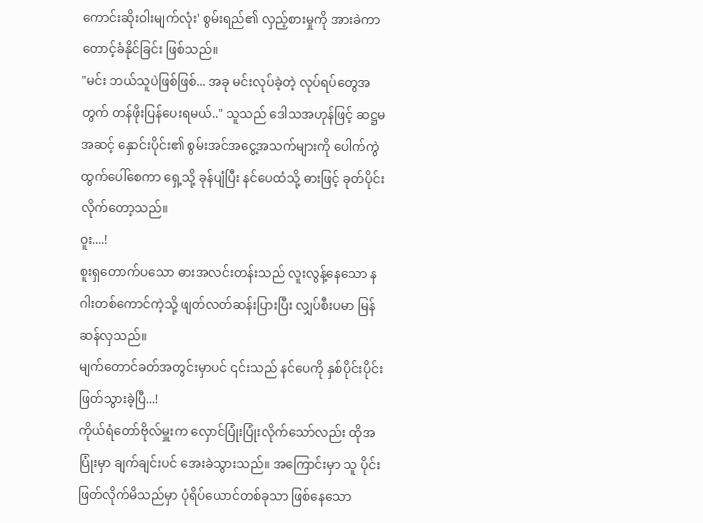ကောင်းဆိုးဝါးမျက်လုံး' စွမ်းရည်၏ လှည့်စားမှုကို အားခဲကာ တောင့်ခံနိုင်ခြင်း ဖြစ်သည်။
"မင်း ဘယ်သူပဲဖြစ်ဖြစ်... အခု မင်းလုပ်ခဲ့တဲ့ လုပ်ရပ်တွေအတွက် တန်ဖိုးပြန်ပေးရမယ်.." သူသည် ဒေါသအဟုန်ဖြင့် ဆဋ္ဌမအဆင့် နှောင်းပိုင်း၏ စွမ်းအင်အငွေ့အသက်များကို ပေါက်ကွဲထွက်ပေါ်စေကာ ရှေ့သို့ ခုန်ပျံပြီး နင်ပေထံသို့ ဓားဖြင့် ခုတ်ပိုင်းလိုက်တော့သည်။
ဝူး....!
စူးရှတောက်ပသော ဓားအလင်းတန်းသည် လူးလွန့်နေသော နဂါးတစ်ကောင်ကဲ့သို့ ဖျတ်လတ်ဆန်းပြားပြီး လျှပ်စီးပမာ မြန်ဆန်လှသည်။
မျက်တောင်ခတ်အတွင်းမှာပင် ၎င်းသည် နင်ပေကို နှစ်ပိုင်းပိုင်းဖြတ်သွားခဲ့ပြီ...!
ကိုယ်ရံတော်ဗိုလ်မှူးက လှောင်ပြုံးပြုံးလိုက်သော်လည်း ထိုအပြုံးမှာ ချက်ချင်းပင် အေးခဲသွားသည်။ အကြောင်းမှာ သူ ပိုင်းဖြတ်လိုက်မိသည်မှာ ပုံရိပ်ယောင်တစ်ခုသာ ဖြစ်နေသော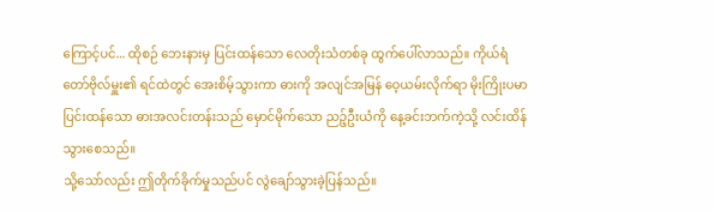ကြောင့်ပင်... ထိုစဉ် ဘေးနားမှ ပြင်းထန်သော လေတိုးသံတစ်ခု ထွက်ပေါ်လာသည်။ ကိုယ်ရံတော်ဗိုလ်မှူး၏ ရင်ထဲတွင် အေးစိမ့်သွားကာ ဓားကို အလျင်အမြန် ဝေ့ယမ်းလိုက်ရာ မိုးကြိုးပမာ ပြင်းထန်သော ဓားအလင်းတန်းသည် မှောင်မိုက်သော ညဉ့်ဦးယံကို နေ့ခင်းဘက်ကဲ့သို့ လင်းထိန်သွားစေသည်။
သို့သော်လည်း ဤတိုက်ခိုက်မှုသည်ပင် လွဲချော်သွားခဲ့ပြန်သည်။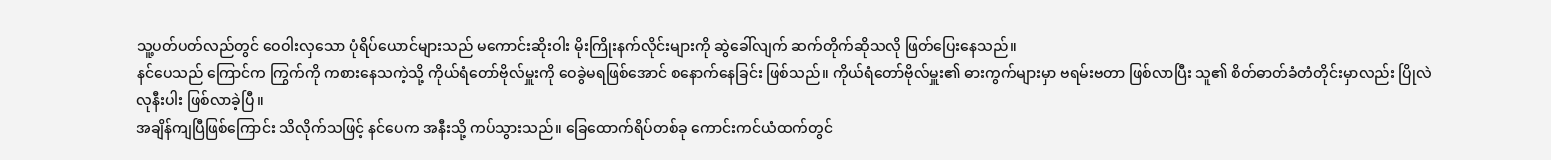သူ့ပတ်ပတ်လည်တွင် ဝေဝါးလှသော ပုံရိပ်ယောင်များသည် မကောင်းဆိုးဝါး မိုးကြိုးနက်လိုင်းများကို ဆွဲခေါ်လျက် ဆက်တိုက်ဆိုသလို ဖြတ်ပြေးနေသည်။
နင်ပေသည် ကြောင်က ကြွက်ကို ကစားနေသကဲ့သို့ ကိုယ်ရံတော်ဗိုလ်မှူးကို ဝေခွဲမရဖြစ်အောင် စနောက်နေခြင်း ဖြစ်သည်။ ကိုယ်ရံတော်ဗိုလ်မှူး၏ ဓားကွက်များမှာ ဗရမ်းဗတာ ဖြစ်လာပြီး သူ၏ စိတ်ဓာတ်ခံတံတိုင်းမှာလည်း ပြိုလဲလုနီးပါး ဖြစ်လာခဲ့ပြီ။
အချိန်ကျပြီဖြစ်ကြောင်း သိလိုက်သဖြင့် နင်ပေက အနီးသို့ ကပ်သွားသည်။ ခြေထောက်ရိပ်တစ်ခု ကောင်းကင်ယံထက်တွင်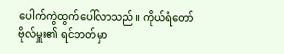ပေါက်ကွဲထွက်ပေါ်လာသည်။ ကိုယ်ရံတော်ဗိုလ်မှူး၏ ရင်ဘတ်မှာ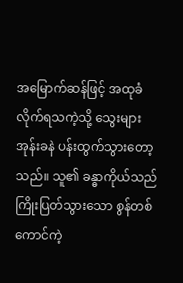အမြောက်ဆန်ဖြင့် အထုခံလိုက်ရသကဲ့သို့ သွေးများ အုန်းခနဲ ပန်းထွက်သွားတော့သည်။ သူ၏ ခန္ဓာကိုယ်သည် ကြိုးပြတ်သွားသော စွန်တစ်ကောင်ကဲ့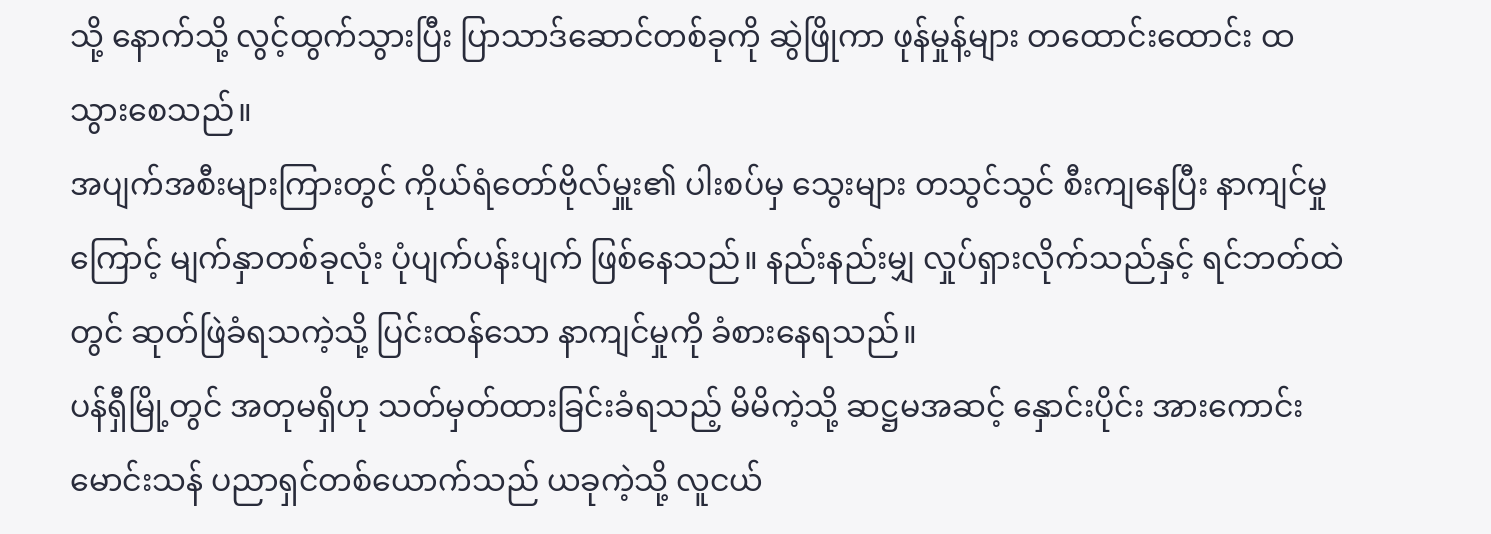သို့ နောက်သို့ လွင့်ထွက်သွားပြီး ပြာသာဒ်ဆောင်တစ်ခုကို ဆွဲဖြိုကာ ဖုန်မှုန့်များ တထောင်းထောင်း ထသွားစေသည်။
အပျက်အစီးများကြားတွင် ကိုယ်ရံတော်ဗိုလ်မှူး၏ ပါးစပ်မှ သွေးများ တသွင်သွင် စီးကျနေပြီး နာကျင်မှုကြောင့် မျက်နှာတစ်ခုလုံး ပုံပျက်ပန်းပျက် ဖြစ်နေသည်။ နည်းနည်းမျှ လှုပ်ရှားလိုက်သည်နှင့် ရင်ဘတ်ထဲတွင် ဆုတ်ဖြဲခံရသကဲ့သို့ ပြင်းထန်သော နာကျင်မှုကို ခံစားနေရသည်။
ပန်ရှီမြို့တွင် အတုမရှိဟု သတ်မှတ်ထားခြင်းခံရသည့် မိမိကဲ့သို့ ဆဋ္ဌမအဆင့် နှောင်းပိုင်း အားကောင်းမောင်းသန် ပညာရှင်တစ်ယောက်သည် ယခုကဲ့သို့ လူငယ်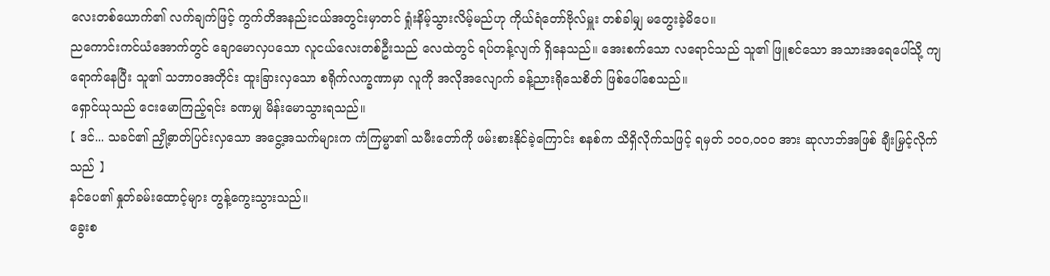လေးတစ်ယောက်၏ လက်ချက်ဖြင့် ကွက်တိအနည်းငယ်အတွင်းမှာတင် ရှုံးနိမ့်သွားလိမ့်မည်ဟု ကိုယ်ရံတော်ဗိုလ်မှူး တစ်ခါမျှ မတွေးခဲ့မိပေ။
ညကောင်းကင်ယံအောက်တွင် ချောမောလှပသော လူငယ်လေးတစ်ဦးသည် လေထဲတွင် ရပ်တန့်လျက် ရှိနေသည်။ အေးစက်သော လရောင်သည် သူ၏ ဖြူစင်သော အသားအရေပေါ်သို့ ကျရောက်နေပြီး သူ၏ သဘာဝအတိုင်း ထူးခြားလှသော စရိုက်လက္ခဏာမှာ လူကို အလိုအလျောက် ခန့်ညားရိုသေစိတ် ဖြစ်ပေါ်စေသည်။
ရှောင်ယုသည် ငေးမောကြည့်ရင်း ခဏမျှ မိန်းမောသွားရသည်။
【 ဒင်... သခင်၏ ညှို့ဓာတ်ပြင်းလှသော အငွေ့အသက်များက ကံကြမ္မာ၏ သမီးတော်ကို ဖမ်းစားနိုင်ခဲ့ကြောင်း စနစ်က သိရှိလိုက်သဖြင့် ရမှတ် ၁၀၀,၀၀၀ အား ဆုလာဘ်အဖြစ် ချီးမြှင့်လိုက်သည် 】
နင်ပေ၏ နှုတ်ခမ်းထောင့်များ တွန့်ကွေးသွားသည်။
ခွေးစ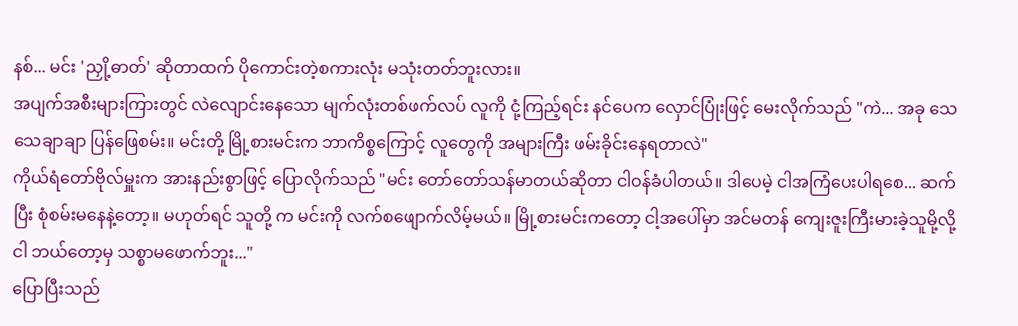နစ်... မင်း 'ညှို့ဓာတ်' ဆိုတာထက် ပိုကောင်းတဲ့စကားလုံး မသုံးတတ်ဘူးလား။
အပျက်အစီးများကြားတွင် လဲလျောင်းနေသော မျက်လုံးတစ်ဖက်လပ် လူကို ငုံ့ကြည့်ရင်း နင်ပေက လှောင်ပြုံးဖြင့် မေးလိုက်သည် "ကဲ... အခု သေသေချာချာ ပြန်ဖြေစမ်း။ မင်းတို့ မြို့စားမင်းက ဘာကိစ္စကြောင့် လူတွေကို အများကြီး ဖမ်းခိုင်းနေရတာလဲ"
ကိုယ်ရံတော်ဗိုလ်မှူးက အားနည်းစွာဖြင့် ပြောလိုက်သည် "မင်း တော်တော်သန်မာတယ်ဆိုတာ ငါဝန်ခံပါတယ်။ ဒါပေမဲ့ ငါအကြံပေးပါရစေ... ဆက်ပြီး စုံစမ်းမနေနဲ့တော့။ မဟုတ်ရင် သူတို့ က မင်းကို လက်စဖျောက်လိမ့်မယ်။ မြို့စားမင်းကတော့ ငါ့အပေါ်မှာ အင်မတန် ကျေးဇူးကြီးမားခဲ့သူမို့လို့ ငါ ဘယ်တော့မှ သစ္စာမဖောက်ဘူး..."
ပြောပြီးသည်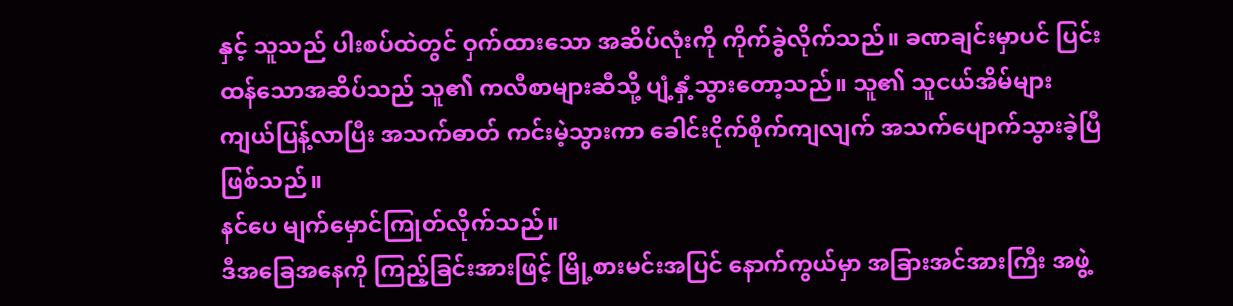နှင့် သူသည် ပါးစပ်ထဲတွင် ဝှက်ထားသော အဆိပ်လုံးကို ကိုက်ခွဲလိုက်သည်။ ခဏချင်းမှာပင် ပြင်းထန်သောအဆိပ်သည် သူ၏ ကလီစာများဆီသို့ ပျံ့နှံ့သွားတော့သည်။ သူ၏ သူငယ်အိမ်များ ကျယ်ပြန့်လာပြီး အသက်ဓာတ် ကင်းမဲ့သွားကာ ခေါင်းငိုက်စိုက်ကျလျက် အသက်ပျောက်သွားခဲ့ပြီ ဖြစ်သည်။
နင်ပေ မျက်မှောင်ကြုတ်လိုက်သည်။
ဒီအခြေအနေကို ကြည့်ခြင်းအားဖြင့် မြို့စားမင်းအပြင် နောက်ကွယ်မှာ အခြားအင်အားကြီး အဖွဲ့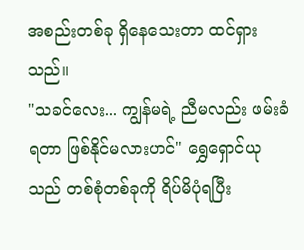အစည်းတစ်ခု ရှိနေသေးတာ ထင်ရှားသည်။
"သခင်လေး... ကျွန်မရဲ့ ညီမလည်း ဖမ်းခံရတာ ဖြစ်နိုင်မလားဟင်" ရွှေရှောင်ယုသည် တစ်စုံတစ်ခုကို ရိပ်မိပုံရပြီး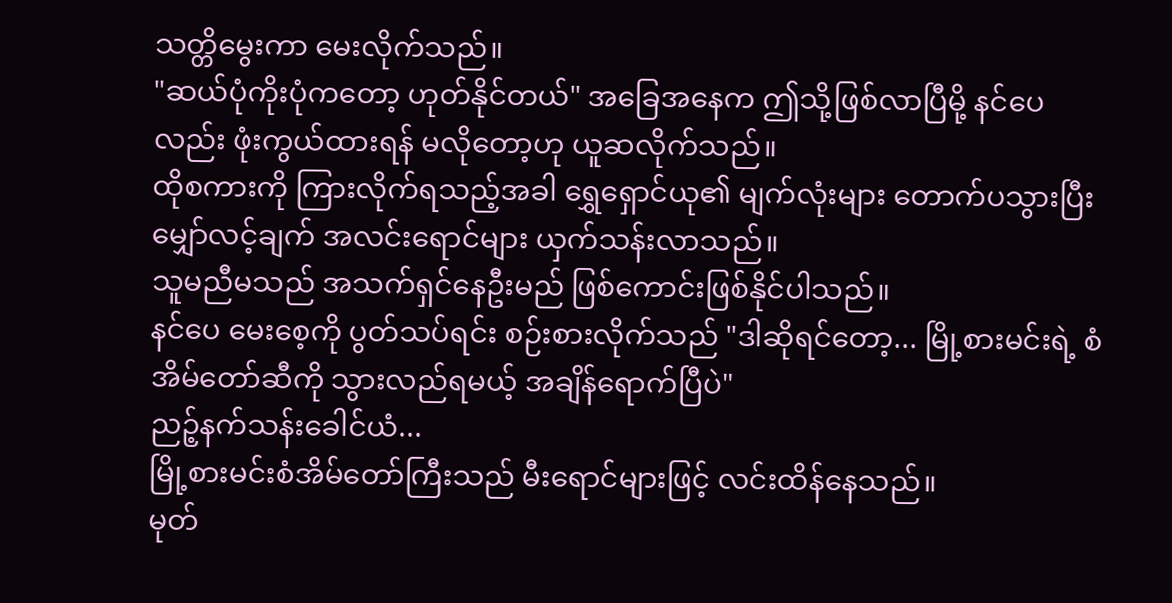သတ္တိမွေးကာ မေးလိုက်သည်။
"ဆယ်ပုံကိုးပုံကတော့ ဟုတ်နိုင်တယ်" အခြေအနေက ဤသို့ဖြစ်လာပြီမို့ နင်ပေလည်း ဖုံးကွယ်ထားရန် မလိုတော့ဟု ယူဆလိုက်သည်။
ထိုစကားကို ကြားလိုက်ရသည့်အခါ ရွှေရှောင်ယု၏ မျက်လုံးများ တောက်ပသွားပြီး မျှော်လင့်ချက် အလင်းရောင်များ ယှက်သန်းလာသည်။
သူမညီမသည် အသက်ရှင်နေဦးမည် ဖြစ်ကောင်းဖြစ်နိုင်ပါသည်။
နင်ပေ မေးစေ့ကို ပွတ်သပ်ရင်း စဉ်းစားလိုက်သည် "ဒါဆိုရင်တော့... မြို့စားမင်းရဲ့ စံအိမ်တော်ဆီကို သွားလည်ရမယ့် အချိန်ရောက်ပြီပဲ"
ညဉ့်နက်သန်းခေါင်ယံ...
မြို့စားမင်းစံအိမ်တော်ကြီးသည် မီးရောင်များဖြင့် လင်းထိန်နေသည်။
မုတ်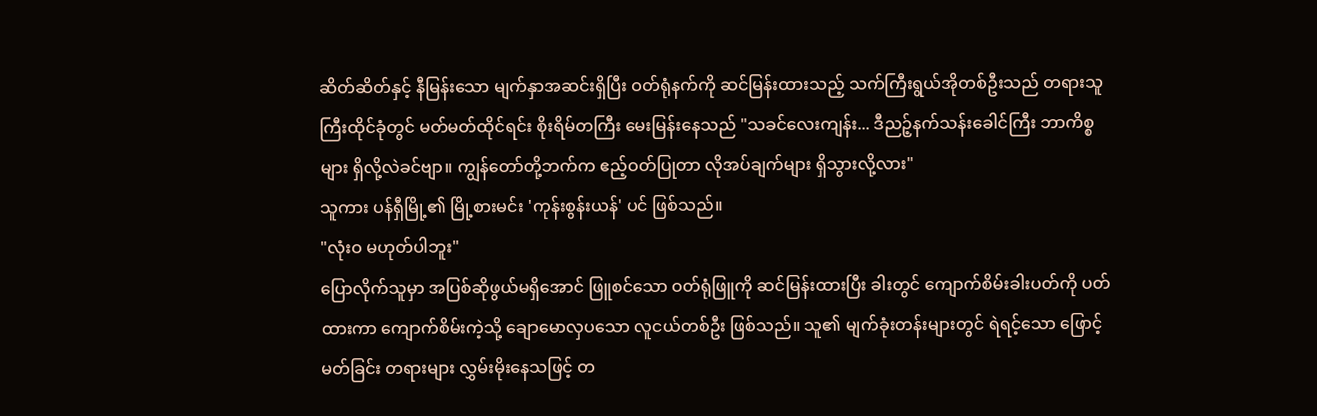ဆိတ်ဆိတ်နှင့် နီမြန်းသော မျက်နှာအဆင်းရှိပြီး ဝတ်ရုံနက်ကို ဆင်မြန်းထားသည့် သက်ကြီးရွယ်အိုတစ်ဦးသည် တရားသူကြီးထိုင်ခုံတွင် မတ်မတ်ထိုင်ရင်း စိုးရိမ်တကြီး မေးမြန်းနေသည် "သခင်လေးကျန်း... ဒီညဉ့်နက်သန်းခေါင်ကြီး ဘာကိစ္စများ ရှိလို့လဲခင်ဗျာ။ ကျွန်တော်တို့ဘက်က ဧည့်ဝတ်ပြုတာ လိုအပ်ချက်များ ရှိသွားလို့လား"
သူကား ပန်ရှီမြို့၏ မြို့စားမင်း 'ကုန်းစွန်းယန်' ပင် ဖြစ်သည်။
"လုံးဝ မဟုတ်ပါဘူး"
ပြောလိုက်သူမှာ အပြစ်ဆိုဖွယ်မရှိအောင် ဖြူစင်သော ဝတ်ရုံဖြူကို ဆင်မြန်းထားပြီး ခါးတွင် ကျောက်စိမ်းခါးပတ်ကို ပတ်ထားကာ ကျောက်စိမ်းကဲ့သို့ ချောမောလှပသော လူငယ်တစ်ဦး ဖြစ်သည်။ သူ၏ မျက်ခုံးတန်းများတွင် ရဲရင့်သော ဖြောင့်မတ်ခြင်း တရားများ လွှမ်းမိုးနေသဖြင့် တ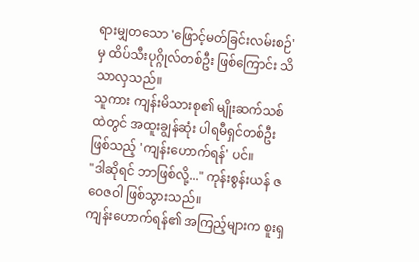ရားမျှတသော 'ဖြောင့်မတ်ခြင်းလမ်းစဉ်' မှ ထိပ်သီးပုဂ္ဂိုလ်တစ်ဦး ဖြစ်ကြောင်း သိသာလှသည်။
သူကား ကျန်းမိသားစု၏ မျိုးဆက်သစ်ထဲတွင် အထူးချွန်ဆုံး ပါရမီရှင်တစ်ဦးဖြစ်သည့် 'ကျန်းဟောက်ရန်' ပင်။
"ဒါဆိုရင် ဘာဖြစ်လို့..." ကုန်းစွန်းယန် ဇဝေဇဝါ ဖြစ်သွားသည်။
ကျန်းဟောက်ရန်၏ အကြည့်များက စူးရှ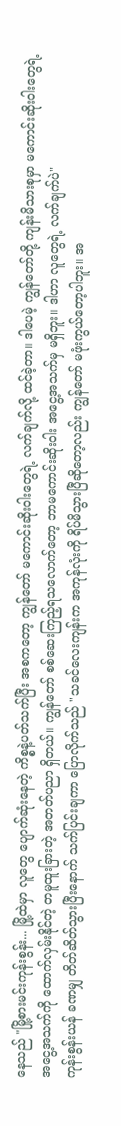နေသည် "မြို့စားမင်းကုန်းစွန်း... မြို့ထဲမှာ လူတွေ ပျောက်ဆုံးနေတဲ့ ကိစ္စနဲ့ပတ်သက်ပြီး အစကတော့ ကျွန်တော် မကောင်းဆိုးဝါးတွေရဲ့ လက်ချက်လို့ ထင်ခဲ့တာ။ ဒါပေမဲ့ ကျွန်တော်တို့ ကျန်းမိသားစုမှာ မကောင်းဆိုးဝါးတွေရဲ့ အငွေ့အသက်ကို ထောက်လှမ်းနိုင်တဲ့ တမူထူးခြားတဲ့ အတတ်ပညာ ရှိတယ်။ ကျွန်တော် စစ်ဆေးကြည့်ရသလောက်တော့ ဘာမကောင်းဆိုးဝါး အငွေ့အသက်မှ မရှိဘူး။ ဒါဟာ လူတွေရဲ့ လက်ချက်ပဲ"
ကုန်းစွန်းယန် ခဏမျှ တိတ်ဆိတ်သွားပြီးနောက် သက်ပြင်းချကာ ပြောလိုက်သည် "သခင်လေးကျန်းက အကုန်လုံးကို ရိပ်မိသွားပြီဆိုတော့လည်း ကျွန်တော် မဖုံးကွယ်တော့ပါဘူး။ အ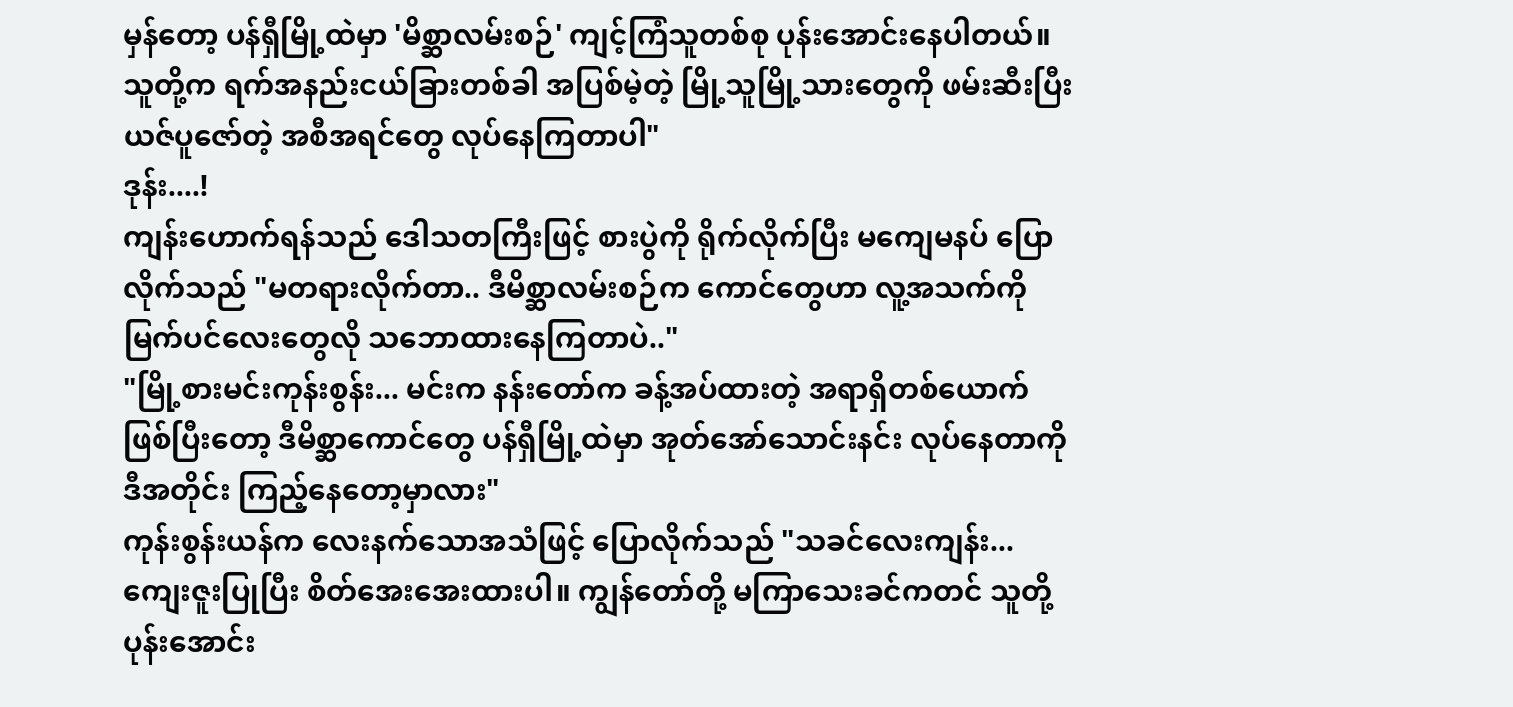မှန်တော့ ပန်ရှီမြို့ထဲမှာ 'မိစ္ဆာလမ်းစဉ်' ကျင့်ကြံသူတစ်စု ပုန်းအောင်းနေပါတယ်။ သူတို့က ရက်အနည်းငယ်ခြားတစ်ခါ အပြစ်မဲ့တဲ့ မြို့သူမြို့သားတွေကို ဖမ်းဆီးပြီး ယဇ်ပူဇော်တဲ့ အစီအရင်တွေ လုပ်နေကြတာပါ"
ဒုန်း....!
ကျန်းဟောက်ရန်သည် ဒေါသတကြီးဖြင့် စားပွဲကို ရိုက်လိုက်ပြီး မကျေမနပ် ပြောလိုက်သည် "မတရားလိုက်တာ.. ဒီမိစ္ဆာလမ်းစဉ်က ကောင်တွေဟာ လူ့အသက်ကို မြက်ပင်လေးတွေလို သဘောထားနေကြတာပဲ.."
"မြို့စားမင်းကုန်းစွန်း... မင်းက နန်းတော်က ခန့်အပ်ထားတဲ့ အရာရှိတစ်ယောက်ဖြစ်ပြီးတော့ ဒီမိစ္ဆာကောင်တွေ ပန်ရှီမြို့ထဲမှာ အုတ်အော်သောင်းနင်း လုပ်နေတာကို ဒီအတိုင်း ကြည့်နေတော့မှာလား"
ကုန်းစွန်းယန်က လေးနက်သောအသံဖြင့် ပြောလိုက်သည် "သခင်လေးကျန်း... ကျေးဇူးပြုပြီး စိတ်အေးအေးထားပါ။ ကျွန်တော်တို့ မကြာသေးခင်ကတင် သူတို့ ပုန်းအောင်း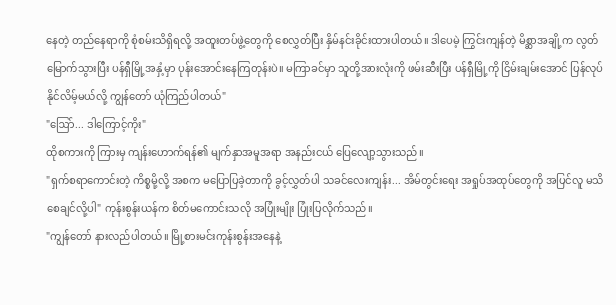နေတဲ့ တည်နေရာကို စုံစမ်းသိရှိရလို့ အထူးတပ်ဖွဲ့တွေကို စေလွှတ်ပြီး နှိမ်နင်းခိုင်းထားပါတယ်။ ဒါပေမဲ့ ကြွင်းကျန်တဲ့ မိစ္ဆာအချို့က လွတ်မြောက်သွားပြီး ပန်ရှီမြို့အနှံ့မှာ ပုန်းအောင်းနေကြတုန်းပဲ။ မကြာခင်မှာ သူတို့အားလုံးကို ဖမ်းဆီးပြီး ပန်ရှီမြို့ကို ငြိမ်းချမ်းအောင် ပြန်လုပ်နိုင်လိမ့်မယ်လို့ ကျွန်တော် ယုံကြည်ပါတယ်"
"ဩော်... ဒါကြောင့်ကိုး"
ထိုစကားကို ကြားမှ ကျန်းဟောက်ရန်၏ မျက်နှာအမူအရာ အနည်းငယ် ပြေလျော့သွားသည်။
"ရှက်စရာကောင်းတဲ့ ကိစ္စမို့လို့ အစက မပြောပြခဲ့တာကို ခွင့်လွှတ်ပါ သခင်လေးကျန်း... အိမ်တွင်းရေး အရှုပ်အထုပ်တွေကို အပြင်လူ မသိစေချင်လို့ပါ" ကုန်းစွန်းယန်က စိတ်မကောင်းသလို အပြုံးမျိုး ပြုံးပြလိုက်သည်။
"ကျွန်တော် နားလည်ပါတယ်။ မြို့စားမင်းကုန်းစွန်းအနေနဲ့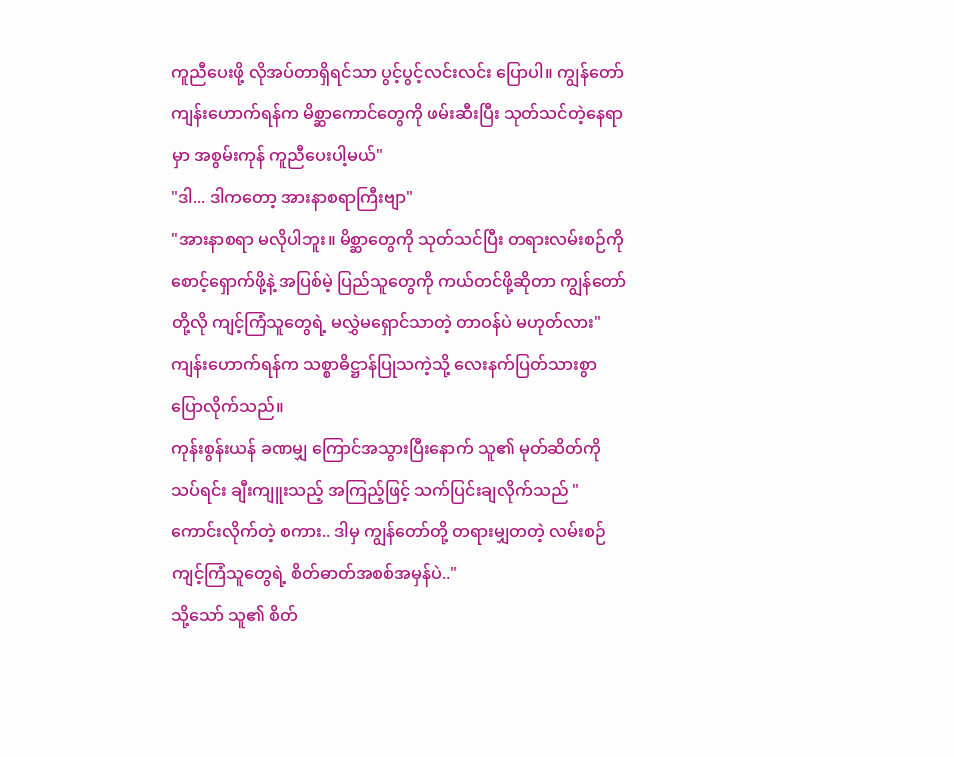ကူညီပေးဖို့ လိုအပ်တာရှိရင်သာ ပွင့်ပွင့်လင်းလင်း ပြောပါ။ ကျွန်တော် ကျန်းဟောက်ရန်က မိစ္ဆာကောင်တွေကို ဖမ်းဆီးပြီး သုတ်သင်တဲ့နေရာမှာ အစွမ်းကုန် ကူညီပေးပါ့မယ်"
"ဒါ... ဒါကတော့ အားနာစရာကြီးဗျာ"
"အားနာစရာ မလိုပါဘူး။ မိစ္ဆာတွေကို သုတ်သင်ပြီး တရားလမ်းစဉ်ကို စောင့်ရှောက်ဖို့နဲ့ အပြစ်မဲ့ ပြည်သူတွေကို ကယ်တင်ဖို့ဆိုတာ ကျွန်တော်တို့လို ကျင့်ကြံသူတွေရဲ့ မလွှဲမရှောင်သာတဲ့ တာဝန်ပဲ မဟုတ်လား" ကျန်းဟောက်ရန်က သစ္စာဓိဋ္ဌာန်ပြုသကဲ့သို့ လေးနက်ပြတ်သားစွာ ပြောလိုက်သည်။
ကုန်းစွန်းယန် ခဏမျှ ကြောင်အသွားပြီးနောက် သူ၏ မုတ်ဆိတ်ကို သပ်ရင်း ချီးကျူးသည့် အကြည့်ဖြင့် သက်ပြင်းချလိုက်သည် "ကောင်းလိုက်တဲ့ စကား.. ဒါမှ ကျွန်တော်တို့ တရားမျှတတဲ့ လမ်းစဉ်ကျင့်ကြံသူတွေရဲ့ စိတ်ဓာတ်အစစ်အမှန်ပဲ.."
သို့သော် သူ၏ စိတ်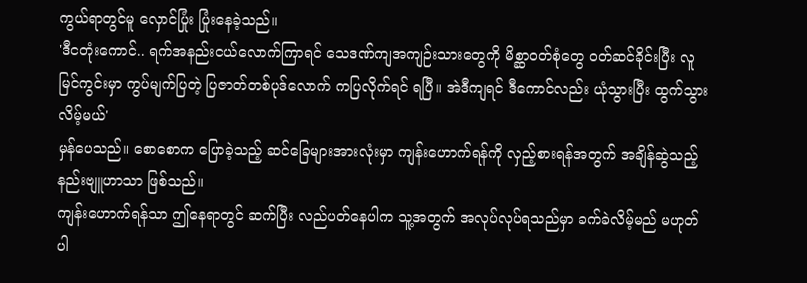ကွယ်ရာတွင်မူ လှောင်ပြုံး ပြုံးနေခဲ့သည်။
'ဒီငတုံးကောင်.. ရက်အနည်းငယ်လောက်ကြာရင် သေဒဏ်ကျအကျဉ်းသားတွေကို မိစ္ဆာဝတ်စုံတွေ ဝတ်ဆင်ခိုင်းပြီး လူမြင်ကွင်းမှာ ကွပ်မျက်ပြတဲ့ ပြဇာတ်တစ်ပုဒ်လောက် ကပြလိုက်ရင် ရပြီ။ အဲဒီကျရင် ဒီကောင်လည်း ယုံသွားပြီး ထွက်သွားလိမ့်မယ်'
မှန်ပေသည်။ စောစောက ပြောခဲ့သည့် ဆင်ခြေများအားလုံးမှာ ကျန်းဟောက်ရန်ကို လှည့်စားရန်အတွက် အချိန်ဆွဲသည့် နည်းဗျူဟာသာ ဖြစ်သည်။
ကျန်းဟောက်ရန်သာ ဤနေရာတွင် ဆက်ပြီး လည်ပတ်နေပါက သူ့အတွက် အလုပ်လုပ်ရသည်မှာ ခက်ခဲလိမ့်မည် မဟုတ်ပါ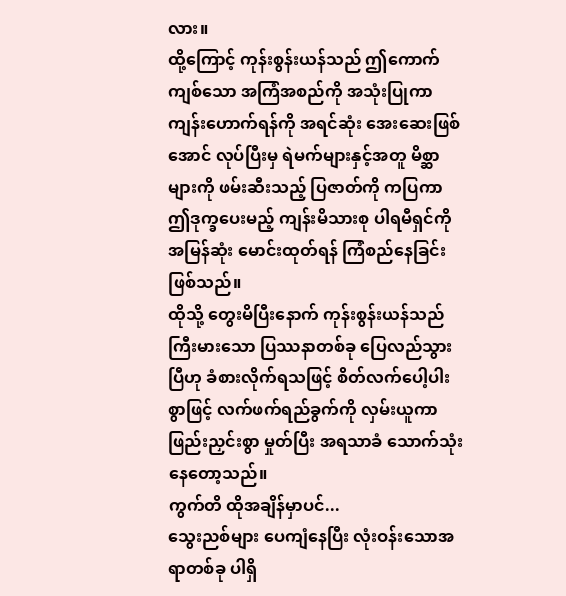လား။
ထို့ကြောင့် ကုန်းစွန်းယန်သည် ဤကောက်ကျစ်သော အကြံအစည်ကို အသုံးပြုကာ ကျန်းဟောက်ရန်ကို အရင်ဆုံး အေးဆေးဖြစ်အောင် လုပ်ပြီးမှ ရဲမက်များနှင့်အတူ မိစ္ဆာများကို ဖမ်းဆီးသည့် ပြဇာတ်ကို ကပြကာ ဤဒုက္ခပေးမည့် ကျန်းမိသားစု ပါရမီရှင်ကို အမြန်ဆုံး မောင်းထုတ်ရန် ကြံစည်နေခြင်း ဖြစ်သည်။
ထိုသို့ တွေးမိပြီးနောက် ကုန်းစွန်းယန်သည် ကြီးမားသော ပြဿနာတစ်ခု ပြေလည်သွားပြီဟု ခံစားလိုက်ရသဖြင့် စိတ်လက်ပေါ့ပါးစွာဖြင့် လက်ဖက်ရည်ခွက်ကို လှမ်းယူကာ ဖြည်းညှင်းစွာ မှုတ်ပြီး အရသာခံ သောက်သုံးနေတော့သည်။
ကွက်တိ ထိုအချိန်မှာပင်...
သွေးညစ်များ ပေကျံနေပြီး လုံးဝန်းသောအရာတစ်ခု ပါရှိ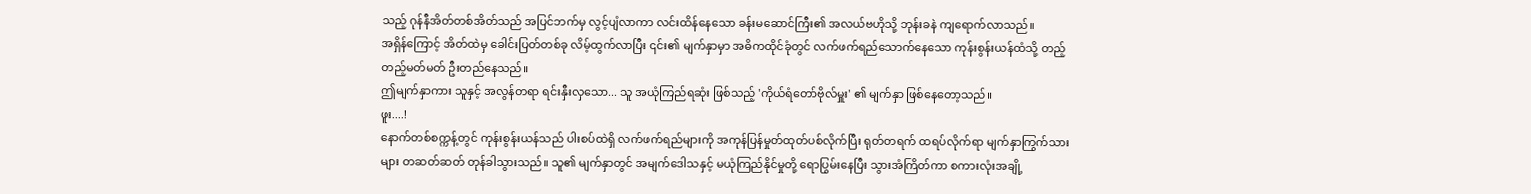သည့် ဂုန်နီအိတ်တစ်အိတ်သည် အပြင်ဘက်မှ လွင့်ပျံလာကာ လင်းထိန်နေသော ခန်းမဆောင်ကြီး၏ အလယ်ဗဟိုသို့ ဘုန်းခနဲ ကျရောက်လာသည်။
အရှိန်ကြောင့် အိတ်ထဲမှ ခေါင်းပြတ်တစ်ခု လိမ့်ထွက်လာပြီး ၎င်း၏ မျက်နှာမှာ အဓိကထိုင်ခုံတွင် လက်ဖက်ရည်သောက်နေသော ကုန်းစွန်းယန်ထံသို့ တည့်တည့်မတ်မတ် ဦးတည်နေသည်။
ဤမျက်နှာကား သူနှင့် အလွန်တရာ ရင်းနှီးလှသော... သူ အယုံကြည်ရဆုံး ဖြစ်သည့် 'ကိုယ်ရံတော်ဗိုလ်မှူး' ၏ မျက်နှာ ဖြစ်နေတော့သည်။
ဖူး....!
နောက်တစ်စက္ကန့်တွင် ကုန်းစွန်းယန်သည် ပါးစပ်ထဲရှိ လက်ဖက်ရည်များကို အကုန်ပြန်မှုတ်ထုတ်ပစ်လိုက်ပြီး ရုတ်တရက် ထရပ်လိုက်ရာ မျက်နှာကြွက်သားများ တဆတ်ဆတ် တုန်ခါသွားသည်။ သူ၏ မျက်နှာတွင် အမျက်ဒေါသနှင့် မယုံကြည်နိုင်မှုတို့ ရောပြွမ်းနေပြီး သွားအံကြိတ်ကာ စကားလုံးအချို့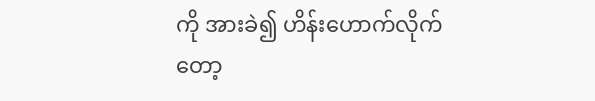ကို အားခဲ၍ ဟိန်းဟောက်လိုက်တော့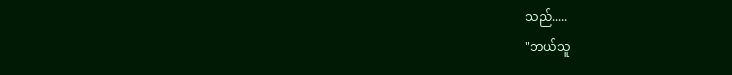သည်.....
"ဘယ်သူ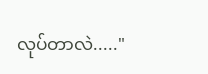လုပ်တာလဲ....."